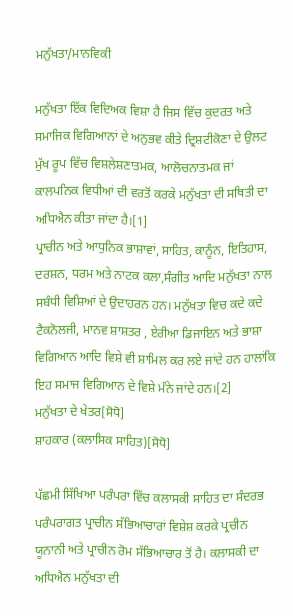ਮਨੁੱਖਤਾ/ਮਾਨਵਿਕੀ

ਮਨੁੱਖਤਾ ਇੱਕ ਵਿਦਿਅਕ ਵਿਸ਼ਾ ਹੈ ਜਿਸ ਵਿੱਚ ਕੁਦਰਤ ਅਤੇ ਸਮਾਜਿਕ ਵਿਗਿਆਨਾਂ ਦੇ ਅਨੁਭਵ ਕੀਤੇ ਦ੍ਰਿਸ਼ਟੀਕੋਣਾ ਦੇ ਉਲਟ ਮੁੱਖ ਰੂਪ ਵਿੱਚ ਵਿਸ਼ਲੇਸ਼ਣਾਤਮਕ, ਆਲੋਚਨਾਤਮਕ ਜਾਂ ਕਾਲਪਨਿਕ ਵਿਧੀਆਂ ਦੀ ਵਰਤੋਂ ਕਰਕੇ ਮਨੁੱਖਤਾ ਦੀ ਸਥਿਤੀ ਦਾ ਅਧਿਐਨ ਕੀਤਾ ਜਾਂਦਾ ਹੈ।[1]
ਪ੍ਰਾਚੀਨ ਅਤੇ ਆਧੁਨਿਕ ਭਾਸ਼ਾਵਾਂ, ਸਾਹਿਤ, ਕਾਨੂੰਨ, ਇਤਿਹਾਸ, ਦਰਸ਼ਨ, ਧਰਮ ਅਤੇ ਨਾਟਕ ਕਲਾ,ਸੰਗੀਤ ਆਦਿ ਮਨੁੱਖਤਾ ਨਾਲ ਸਬੰਧੀ ਵਿਸ਼ਿਆਂ ਦੇ ਉਦਾਹਰਨ ਹਨ। ਮਨੁੱਖਤਾ ਵਿਚ ਕਦੇ ਕਦੇ ਟੈਕਨੋਲਜੀ, ਮਾਨਵ ਸ਼ਾਸ਼ਤਰ , ਏਰੀਆ ਡਿਜਾਇਨ ਅਤੇ ਭਾਸ਼ਾ ਵਿਗਿਆਨ ਆਦਿ ਵਿਸ਼ੇ ਵੀ ਸ਼ਾਮਿਲ ਕਰ ਲਏ ਜਾਂਦੇ ਹਨ ਹਾਲਾਂਕਿ ਇਹ ਸਮਾਜ ਵਿਗਿਆਨ ਦੇ ਵਿਸ਼ੇ ਮੰਨੇ ਜਾਂਦੇ ਹਨ।[2]
ਮਨੁੱਖਤਾ ਦੇ ਖੇਤਰ[ਸੋਧੋ]
ਸ਼ਾਹਕਾਰ (ਕਲਾਸਿਕ ਸਾਹਿਤ)[ਸੋਧੋ]

ਪੱਛਮੀ ਸਿੱਖਿਆ ਪਰੰਪਰਾ ਵਿੱਚ ਕਲਾਸਕੀ ਸਾਹਿਤ ਦਾ ਸੰਦਰਭ ਪਰੰਪਰਾਗਤ ਪ੍ਰਾਚੀਨ ਸੱਭਿਆਚਾਰਾਂ ਵਿਸ਼ੇਸ਼ ਕਰਕੇ ਪ੍ਰਚੀਨ ਯੂਨਾਨੀ ਅਤੇ ਪ੍ਰਾਚੀਨ ਰੋਮ ਸੱਭਿਆਚਾਰ ਤੋਂ ਹੈ। ਕਲਾਸਕੀ ਦਾ ਅਧਿਐਨ ਮਨੁੱਖਤਾ ਦੀ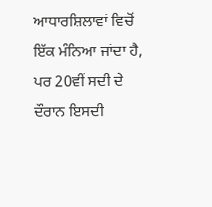ਆਧਾਰਸ਼ਿਲਾਵਾਂ ਵਿਚੋਂ ਇੱਕ ਮੰਨਿਆ ਜਾਂਦਾ ਹੈ, ਪਰ 20ਵੀਂ ਸਦੀ ਦੇ ਦੌਰਾਨ ਇਸਦੀ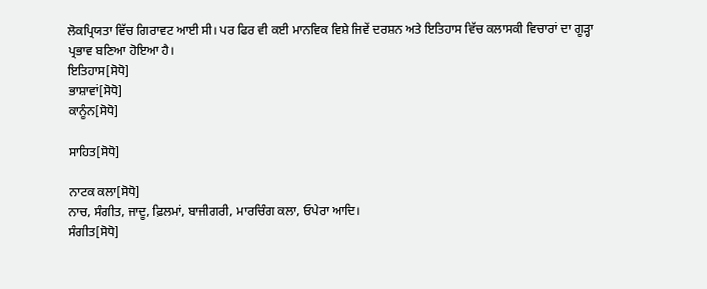ਲੋਕਪ੍ਰਿਯਤਾ ਵਿੱਚ ਗਿਰਾਵਟ ਆਈ ਸੀ। ਪਰ ਫਿਰ ਵੀ ਕਈ ਮਾਨਵਿਕ ਵਿਸ਼ੇ ਜਿਵੇਂ ਦਰਸ਼ਨ ਅਤੇ ਇਤਿਹਾਸ ਵਿੱਚ ਕਲਾਸਕੀ ਵਿਚਾਰਾਂ ਦਾ ਗੂੜ੍ਹਾ ਪ੍ਰਭਾਵ ਬਣਿਆ ਹੋਇਆ ਹੈ।
ਇਤਿਹਾਸ[ਸੋਧੋ]
ਭਾਸ਼ਾਵਾਂ[ਸੋਧੋ]
ਕਾਨੂੰਨ[ਸੋਧੋ]

ਸਾਹਿਤ[ਸੋਧੋ]

ਨਾਟਕ ਕਲਾ[ਸੋਧੋ]
ਨਾਚ, ਸੰਗੀਤ, ਜਾਦੂ, ਫ਼ਿਲਮਾਂ, ਬਾਜੀਗਰੀ, ਮਾਰਚਿੰਗ ਕਲਾ, ਓਪੇਰਾ ਆਦਿ।
ਸੰਗੀਤ[ਸੋਧੋ]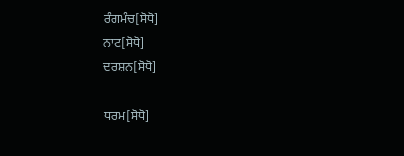ਰੰਗਮੰਚ[ਸੋਧੋ]
ਨਾਟ[ਸੋਧੋ]
ਦਰਸ਼ਨ[ਸੋਧੋ]

ਧਰਮ[ਸੋਧੋ]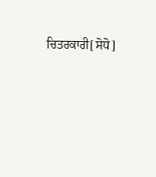ਚਿਤਰਕਾਰੀ[ਸੋਧੋ]